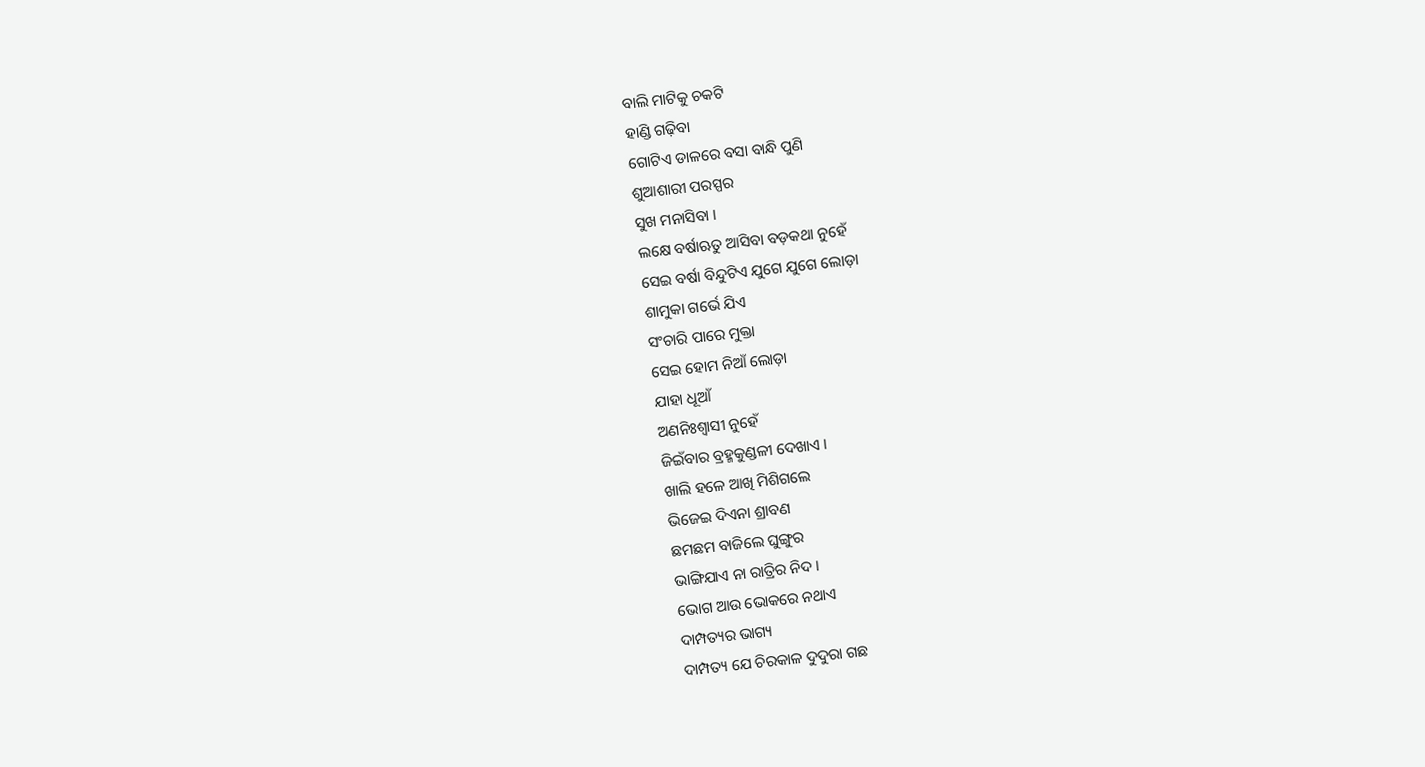ବାଲି ମାଟିକୁ ଚକଟି
ହାଣ୍ଡି ଗଢ଼ିବା
ଗୋଟିଏ ଡାଳରେ ବସା ବାନ୍ଧି ପୁଣି
ଶୁଆଶାରୀ ପରସ୍ପର
ସୁଖ ମନାସିବା ।
ଲକ୍ଷେ ବର୍ଷାଋତୁ ଆସିବା ବଡ଼କଥା ନୁହେଁ
ସେଇ ବର୍ଷା ବିନ୍ଦୁଟିଏ ଯୁଗେ ଯୁଗେ ଲୋଡ଼ା
ଶାମୁକା ଗର୍ଭେ ଯିଏ
ସଂଚାରି ପାରେ ମୁକ୍ତା
ସେଇ ହୋମ ନିଆଁ ଲୋଡ଼ା
ଯାହା ଧୂଆଁ
ଅଣନିଃଶ୍ଵାସୀ ନୁହେଁ
ଜିଇଁବାର ବ୍ରହ୍ମକୁଣ୍ଡଳୀ ଦେଖାଏ ।
ଖାଲି ହଳେ ଆଖି ମିଶିଗଲେ
ଭିଜେଇ ଦିଏନା ଶ୍ରାବଣ
ଛମଛମ ବାଜିଲେ ଘୁଙ୍ଗୁର
ଭାଙ୍ଗିଯାଏ ନା ରାତ୍ରିର ନିଦ ।
ଭୋଗ ଆଉ ଭୋକରେ ନଥାଏ
ଦାମ୍ପତ୍ୟର ଭାଗ୍ୟ
ଦାମ୍ପତ୍ୟ ଯେ ଚିରକାଳ ଦୁଦୁରା ଗଛ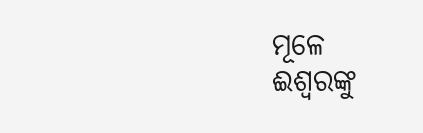ମୂଳେ
ଈଶ୍ଵରଙ୍କୁ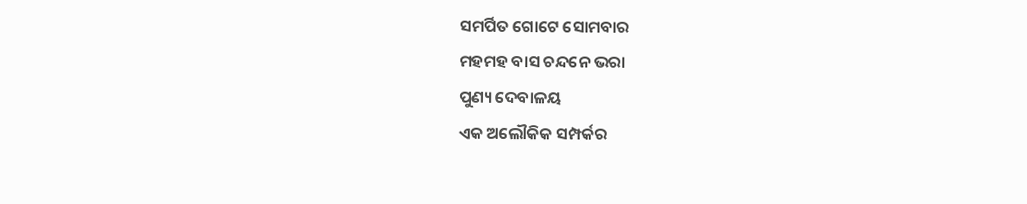ସମର୍ପିତ ଗୋଟେ ସୋମବାର
ମହମହ ବାସ ଚନ୍ଦନେ ଭରା
ପୁଣ୍ୟ ଦେବାଳୟ
ଏକ ଅଲୌକିକ ସମ୍ପର୍କର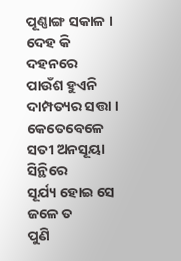ପୂଣ୍ଣାଙ୍ଗ ସକାଳ ।
ଦେହ କି ଦହନରେ
ପାଉଁଶ ହୁଏନି
ଦାମ୍ପତ୍ୟର ସତ୍ତା ।
କେତେବେଳେ ସତୀ ଅନସୂୟା ସିନ୍ଥିରେ
ସୂର୍ଯ୍ୟ ହୋଇ ସେ ଜଳେ ତ
ପୁଣି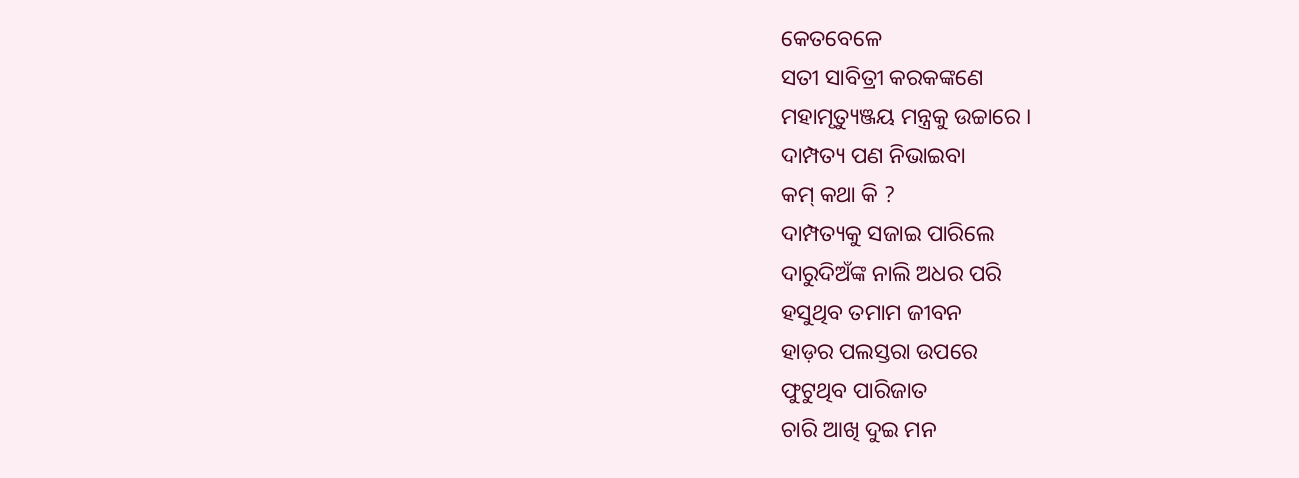କେତବେଳେ
ସତୀ ସାବିତ୍ରୀ କରକଙ୍କଣେ
ମହାମୃତ୍ୟୁଞ୍ଜୟ ମନ୍ତ୍ରକୁ ଉଚ୍ଚାରେ ।
ଦାମ୍ପତ୍ୟ ପଣ ନିଭାଇବା
କମ୍ କଥା କି ?
ଦାମ୍ପତ୍ୟକୁ ସଜାଇ ପାରିଲେ
ଦାରୁଦିଅଁଙ୍କ ନାଲି ଅଧର ପରି
ହସୁଥିବ ତମାମ ଜୀବନ
ହାଡ଼ର ପଲସ୍ତରା ଉପରେ
ଫୁଟୁଥିବ ପାରିଜାତ
ଚାରି ଆଖି ଦୁଇ ମନ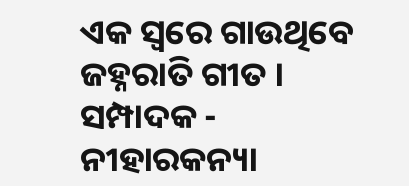ଏକ ସ୍ୱରେ ଗାଉଥିବେ
ଜହ୍ନରାତି ଗୀତ ।
ସମ୍ପାଦକ - ନୀହାରକନ୍ୟା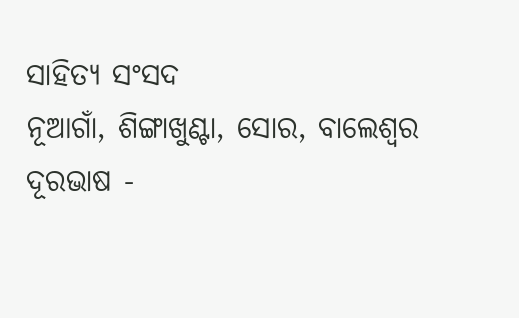ସାହିତ୍ୟ ସଂସଦ
ନୂଆଗାଁ, ଶିଙ୍ଗାଖୁଣ୍ଟା, ସୋର, ବାଲେଶ୍ଵର
ଦୂରଭାଷ -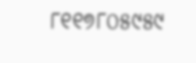୮୧୧୭୮୦୫୯୫୯